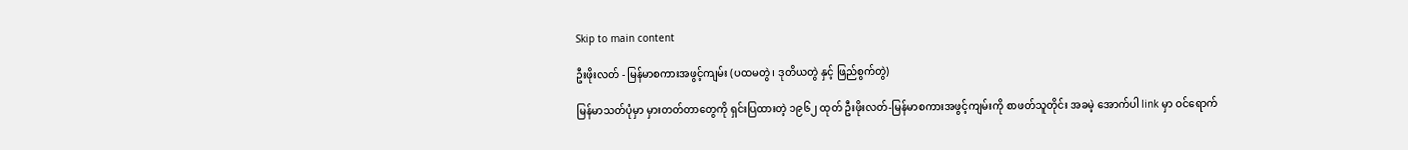Skip to main content

ဦးဖိုးလတ် - မြန်မာစကားအဖွင့်ကျမ်း (ပထမတွဲ၊ ဒုတိယတွဲ နှင့် ဖြည်စွက်တွဲ)

မြန်မာသတ်ပုံမှာ မှားတတ်တာတွေကို ရှင်းပြထားတဲ့ ၁၉၆၂ ထုတ် ဦးဖိုးလတ်-မြန်မာစကားအဖွင့်ကျမ်းကို စာဖတ်သူတိုင်း အခမဲ့ အောက်ပါ link မှာ ဝင်ရောက်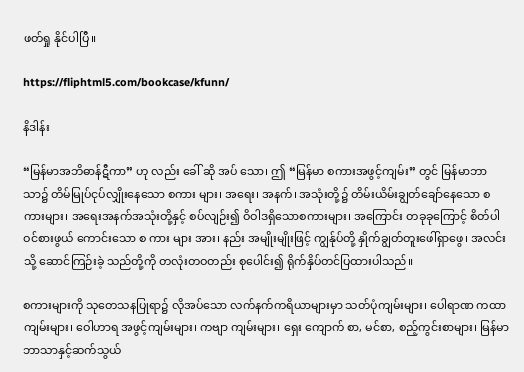ဖတ်ရှု နိုင်ပါပြီ။

https://fliphtml5.com/bookcase/kfunn/

နိဒါန်း

“မြန်မာအဘိဓာန်ဋီကာ” ဟု လည်း ခေါ် ဆို အပ် သော၊ ဤ “မြန်မာ စကားအဖွင့်ကျမ်း” တွင် မြန်မာဘာသာ၌ တိမ်မြုပ်ငုပ်လျှိုးနေသော စကား များ၊ အရေး၊ အနက်၊ အသုံးတို့၌ တိမ်းယိမ်းချွတ်ချော်နေသော စကားများ၊ အရေးအနက်အသုံးတို့နှင့် စပ်လျဉ်း၍ ဝိဝါဒရှိသောစကားများ၊ အကြောင်း တခုခုကြောင့် စိတ်ပါဝင်စားဖွယ် ကောင်းသော စ ကား များ အား၊ နည်း အမျိုးမျိုးဖြင့် ကျွန်ုပ်တို့ နှိုက်ချွတ်တူးဖေါ်ရှာဖွေ၊ အလင်းသို့ ဆောင်ကြဉ်းခဲ့ သည်တို့ကို တလုံးတဝတည်း စုပေါင်း၍ ရိုက်နှိပ်တင်ပြထားပါသည်။

စကားများကို သုတေသနပြုရာ၌ လိုအပ်သော လက်နက်ကရိယာများမှာ သတ်ပုံကျမ်းများ၊ ပေါရာဏ ကထာကျမ်းများ၊ ဝေါဟာရ အဖွင့်ကျမ်းများ၊ ကဗျာ ကျမ်းများ၊ ရှေး ကျောက် စာ, မင်စာ, စည့်ကွင်းစာများ၊ မြန်မာ ဘာသာနှင့်ဆက်သွယ်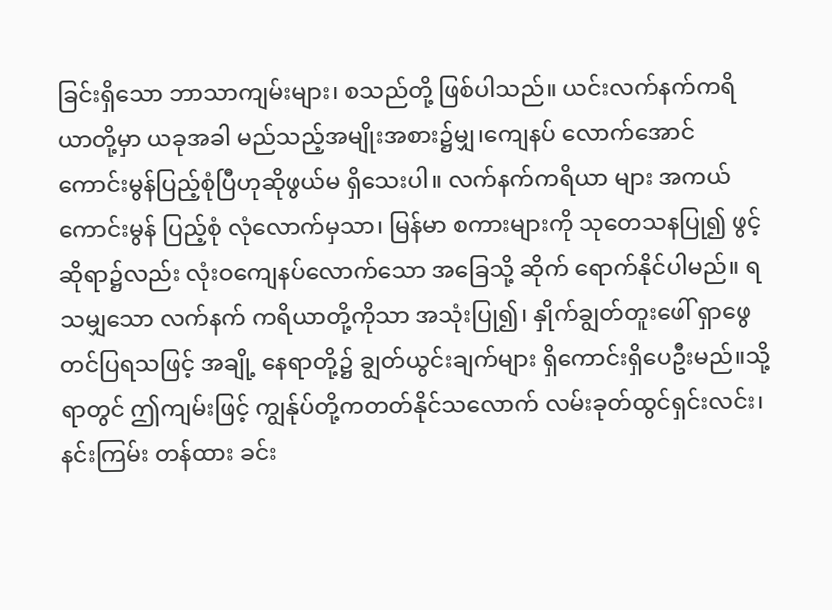ခြင်းရှိသော ဘာသာကျမ်းများ၊ စသည်တို့ ဖြစ်ပါသည်။ ယင်းလက်နက်ကရိယာတို့မှာ ယခုအခါ မည်သည့်အမျိုးအစား၌မျှ၊ကျေနပ် လောက်အောင် ကောင်းမွန်ပြည့်စုံပြီဟုဆိုဖွယ်မ ရှိသေးပါ။ လက်နက်ကရိယာ များ အကယ် ကောင်းမွန် ပြည့်စုံ လုံလောက်မှသာ၊ မြန်မာ စကားများကို သုတေသနပြု၍ ဖွင့်ဆိုရာ၌လည်း လုံးဝကျေနပ်လောက်သော အခြေသို့ ဆိုက် ရောက်နိုင်ပါမည်။ ရသမျှသော လက်နက် ကရိယာတို့ကိုသာ အသုံးပြု၍၊ နှိုက်ချွတ်တူးဖေါ် ရှာဖွေတင်ပြရသဖြင့် အချို့ နေရာတို့၌ ချွတ်ယွင်းချက်များ ရှိကောင်းရှိပေဦးမည်။သို့ရာတွင် ဤကျမ်းဖြင့် ကျွန်ုပ်တို့ကတတ်နိုင်သလောက် လမ်းခုတ်ထွင်ရှင်းလင်း၊ နင်းကြမ်း တန်ထား ခင်း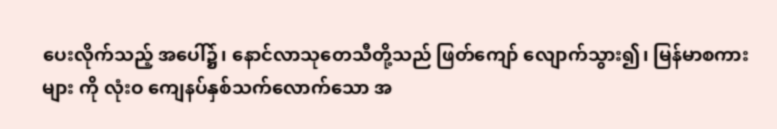ပေးလိုက်သည့် အပေါ်၌၊ နောင်လာသုတေသီတို့သည် ဖြတ်ကျော် လျောက်သွား၍၊ မြန်မာစကားများ ကို လုံးဝ ကျေနပ်နှစ်သက်လောက်သော အ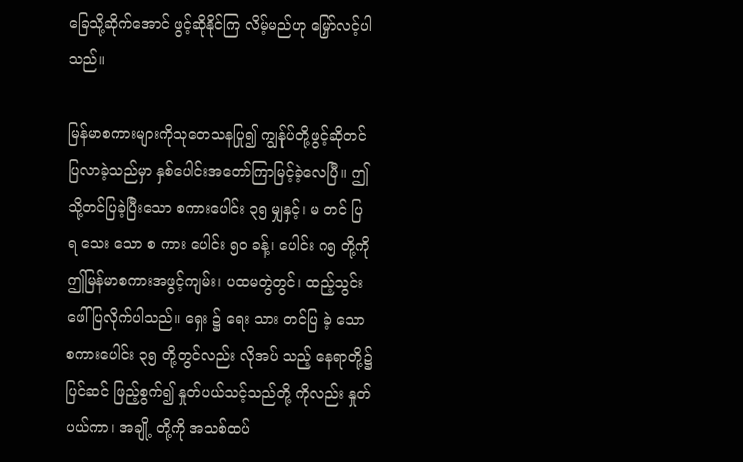ခြေသို့ဆိုက်အောင် ဖွင့်ဆိုနိုင်ကြ လိမ့်မည်ဟု မြှော်လင့်ပါသည်။

မြန်မာစကားများကိုသုတေသနပြု၍ ကျွန်ုပ်တို့ဖွင့်ဆိုတင်ပြလာခဲ့သည်မှာ နှစ်ပေါင်းအတော်ကြာမြင့်ခဲ့လေပြီ။ ဤသို့တင်ပြခဲ့ပြီးသော စကားပေါင်း ၃၅ မျှနှင့်၊ မ တင် ပြ ရ သေး သော စ ကား ပေါင်း ၅ဝ ခန့်၊ ပေါင်း ဂ၅ တို့ကို ဤမြန်မာစကားအဖွင့်ကျမ်း၊ ပထမတွဲတွင်၊ ထည့်သွင်း ဖေါ်ပြလိုက်ပါသည်။ ရှေး ၌ ရေး သား တင်ပြ ခဲ့ သော စကားပေါင်း ၃၅ တို့တွင်လည်း လိုအပ် သည့် နေရာတို့၌ ပြင်ဆင် ဖြည့်စွက်၍ နှုတ်ပယ်သင့်သည်တို့ ကိုလည်း နှုတ်ပယ်ကာ၊ အချို့ တို့ကို အသစ်ထပ်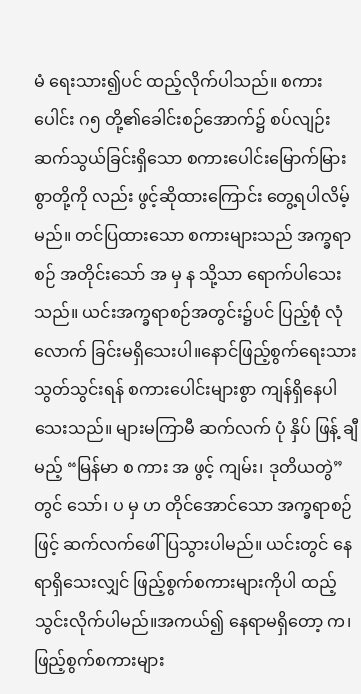မံ ရေးသား၍ပင် ထည့်လိုက်ပါသည်။ စကားပေါင်း ဂ၅ တို့၏ခေါင်းစဉ်အောက်၌ စပ်လျဉ်းဆက်သွယ်ခြင်းရှိသော စကားပေါင်းမြောက်မြားစွာတို့ကို လည်း ဖွင့်ဆိုထားကြောင်း တွေ့ရပါလိမ့် မည်။ တင်ပြထားသော စကားများသည် အက္ခရာစဉ် အတိုင်းသော် အ မှ န သို့သာ ရောက်ပါသေးသည်။ ယင်းအက္ခရာစဉ်အတွင်း၌ပင် ပြည့်စုံ လုံလောက် ခြင်းမရှိသေးပါ။နောင်ဖြည့်စွက်ရေးသားသွတ်သွင်းရန် စကားပေါင်းများစွာ ကျန်ရှိနေပါသေးသည်။ များမကြာမီ ဆက်လက် ပုံ နှိပ် ဖြန့် ချီ မည့် “မြန်မာ စ ကား အ ဖွင့် ကျမ်း၊ ဒုတိယတွဲ” တွင် သော်၊ ပ မှ ဟ တိုင်အောင်သော အက္ခရာစဉ်ဖြင့် ဆက်လက်ဖေါ်ပြသွားပါမည်။ ယင်းတွင် နေရာရှိသေးလျှင် ဖြည့်စွက်စကားများကိုပါ ထည့်သွင်းလိုက်ပါမည်။အကယ်၍ နေရာမရှိတော့ က၊ ဖြည့်စွက်စကားများ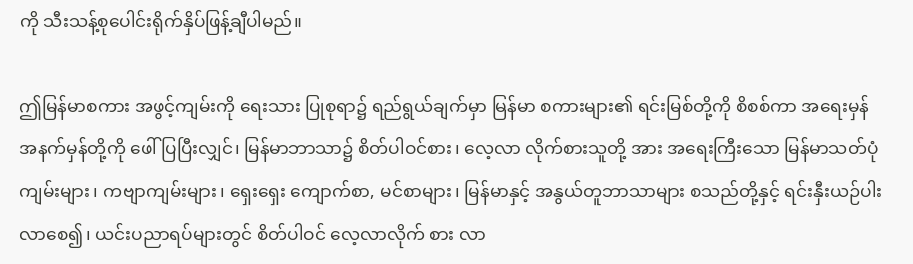ကို သီးသန့်စုပေါင်းရိုက်နှိပ်ဖြန့်ချီပါမည်။

ဤမြန်မာစကား အဖွင့်ကျမ်းကို ရေးသား ပြုစုရာ၌ ရည်ရွယ်ချက်မှာ မြန်မာ စကားများ၏ ရင်းမြစ်တို့ကို စိစစ်ကာ အရေးမှန် အနက်မှန်တို့ကို ဖေါ်ပြပြီးလျှင်၊ မြန်မာဘာသာ၌ စိတ်ပါဝင်စား၊ လေ့လာ လိုက်စားသူတို့ အား အရေးကြီးသော မြန်မာသတ်ပုံကျမ်းများ၊ ကဗျာကျမ်းများ၊ ရှေးရှေး ကျောက်စာ, မင်စာများ၊ မြန်မာနှင့် အနွယ်တူဘာသာများ စသည်တို့နှင့် ရင်းနှီးယဉ်ပါးလာစေ၍၊ ယင်းပညာရပ်များတွင် စိတ်ပါဝင် လေ့လာလိုက် စား လာ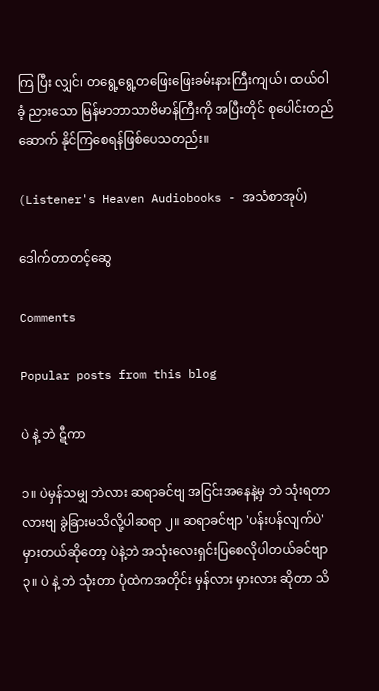ကြ ပြီး လျှင်၊ တရွေ့ရွေ့တဖြေးဖြေးခမ်းနားကြီးကျယ်၊ ထယ်ဝါ ခံ့ ညားသော မြန်မာဘာသာဗိမာန်ကြီးကို အပြီးတိုင် စုပေါင်းတည်ဆောက် နိုင်ကြစေရန်ဖြစ်ပေသတည်း။

(Listener's Heaven Audiobooks - အသံစာအုပ်)

ဒေါက်တာတင့်ဆွေ

Comments

Popular posts from this blog

ပဲ နဲ့ ဘဲ ဋီကာ

၁။ ပဲမှန်သမျှ ဘဲလား ဆရာခင်ဗျ အငြင်းအနေနဲ့မှ ဘဲ သုံးရတာလားဗျ ခွဲခြားမသိလို့ပါဆရာ ၂။ ဆရာခင်ဗျာ 'ပန်းပန်လျက်ပဲ' မှားတယ်ဆိုတော့ ပဲနဲ့ဘဲ အသုံးလေးရှင်းပြစေလိုပါတယ်ခင်ဗျာ ၃။ ပဲ နဲ့ ဘဲ သုံးတာ ပုံထဲကအတိုင်း မှန်လား မှားလား ဆိုတာ သိ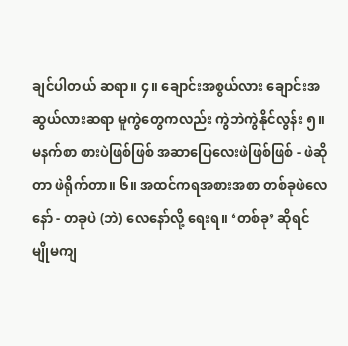ချင်ပါတယ် ဆရာ။ ၄။ ချောင်းအစွယ်လား ချောင်းအဆွယ်လားဆရာ မူကွဲတွေကလည်း ကွဲဘဲကွဲနိုင်လွန်း ၅။ မနက်စာ စားပဲဖြစ်ဖြစ် အဆာပြေလေးဖဲဖြစ်ဖြစ် - ဖဲဆိုတာ ဖဲရိုက်တာ။ ၆။ အထင်ကရအစားအစာ တစ်ခုဖဲလေနော် - တခုပဲ (ဘဲ) လေနော်လို့ ရေးရ။ ‘တစ်ခု’ ဆိုရင် မျိုမကျ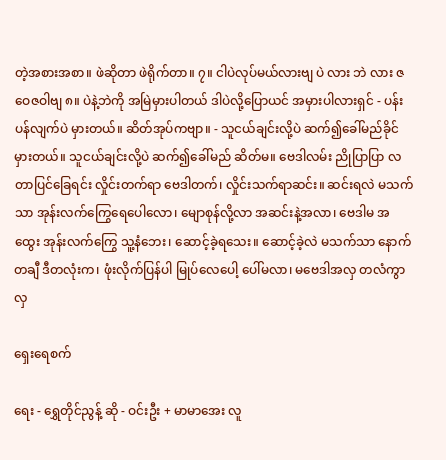တဲ့အစားအစာ။ ဖဲဆိုတာ ဖဲရိုက်တာ။ ၇။ ငါပဲလုပ်မယ်လားဗျ ပဲ လား ဘဲ လား ဇဝေဇဝါဗျ ၈။ ပဲနဲ့ဘဲကို အမြဲမှားပါတယ် ဒါပဲလို့ပြောယင် အမှားပါလားရှင် - ပန်းပန်လျက်ပဲ မှားတယ်။ ဆိတ်အုပ်ကဗျာ။ - သူငယ်ချင်းလို့ပဲ ဆက်၍ခေါ်မည်ခိုင် မှားတယ်။ သူငယ်ချင်းလို့ပဲ ဆက်၍ခေါ်မည် ဆိတ်မ။ ဗေဒါလမ်း ညိုပြာပြာ လတာပြင်ခြေရင်း လှိုင်းတက်ရာ ဗေဒါတက်၊ လှိုင်းသက်ရာဆင်း။ ဆင်းရလဲ မသက်သာ အုန်းလက်ကြွေရေပေါလော၊ မျောစုန်လို့လာ အဆင်းနဲ့အလာ၊ ဗေဒါမ အထွေး အုန်းလက်ကြွေ သူ့နံဘေး၊ ဆောင့်ခဲ့ရသေး။ ဆောင့်ခဲ့လဲ မသက်သာ နောက်တချီ ဒီတလုံးက၊ ဖုံးလိုက်ပြန်ပါ မြုပ်လေပေါ့ ပေါ်မလာ၊ မဗေဒါအလှ တလံကွာ လှ

ရှေးရေစက်

ရေး - ရွှေတိုင်ညွန့် ဆို - ဝင်းဦး + မာမာအေး လူ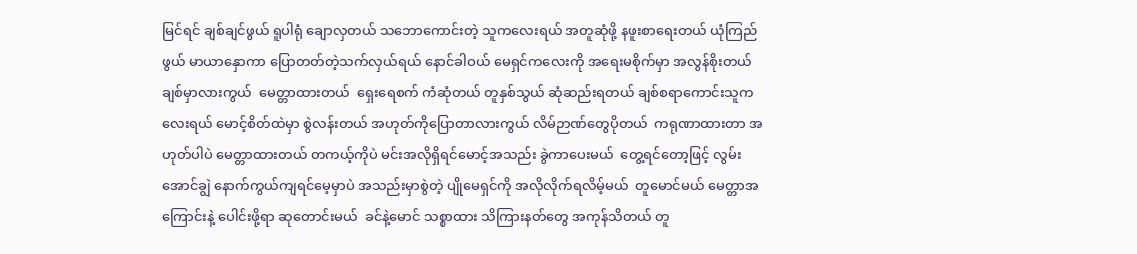မြင်ရင် ချစ်ချင်ဖွယ် ရူပါရုံ ချောလှတယ် သဘောကောင်းတဲ့ သူကလေးရယ် အတူဆုံဖို့ နဖူးစာရေးတယ် ယုံကြည်ဖွယ် မာယာနှောကာ ပြောတတ်တဲ့သက်လှယ်ရယ် နောင်ခါဝယ် မေရှင်ကလေးကို အရေးမစိုက်မှာ အလွန်စိုးတယ် ချစ်မှာလားကွယ်  မေတ္တာထားတယ်  ရှေးရေစက် ကံဆုံတယ် တူနှစ်သွယ် ဆုံဆည်းရတယ် ချစ်စရာကောင်းသူကလေးရယ် မောင့်စိတ်ထဲမှာ စွဲလန်းတယ် အဟုတ်ကိုပြောတာလားကွယ် လိမ်ဉာဏ်တွေပိုတယ်  ကရုဏာထားတာ အဟုတ်ပါပဲ မေတ္တာထားတယ် တကယ့်ကိုပဲ မင်းအလိုရှိရင်မောင့်အသည်း ခွဲကာပေးမယ်  တွေ့ရင်တော့ဖြင့် လွမ်းအောင်ချွဲ နောက်ကွယ်ကျရင်မေ့မှာပဲ အသည်းမှာစွဲတဲ့ ပျိုမေရှင်ကို အလိုလိုက်ရလိမ့်မယ်  တူမောင်မယ် မေတ္တာအကြောင်းနဲ့ ပေါင်းဖို့ရာ ဆုတောင်းမယ်  ခင်နဲ့မောင် သစ္စာထား သိကြားနတ်တွေ အကုန်သိတယ် တူ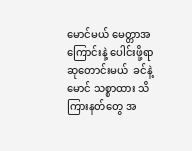မောင်မယ် မေတ္တာအကြောင်းနဲ့ ပေါင်းဖို့ရာ ဆုတောင်းမယ်  ခင်နဲ့မောင် သစ္စာထား သိကြားနတ်တွေ အ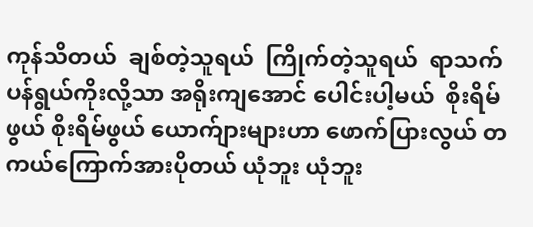ကုန်သိတယ်  ချစ်တဲ့သူရယ်  ကြိုက်တဲ့သူရယ်  ရာသက်ပန်ရွယ်ကိုးလို့သာ အရိုးကျအောင် ပေါင်းပါ့မယ်  စိုးရိမ်ဖွယ် စိုးရိမ်ဖွယ် ယောက်ျားများဟာ ဖောက်ပြားလွယ် တကယ်ကြောက်အားပိုတယ် ယုံဘူး ယုံဘူး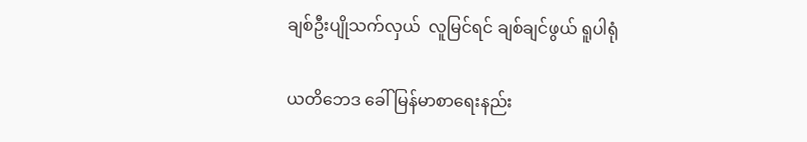ချစ်ဦးပျိုသက်လှယ်  လူမြင်ရင် ချစ်ချင်ဖွယ် ရူပါရုံ

ယတိဘေဒ ခေါ် မြန်မာစာရေးနည်း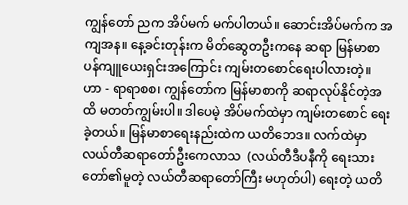ကျွန်တော် ညက အိပ်မက် မက်ပါတယ်။ ဆောင်းအိပ်မက်က အကျအန။ နေ့ခင်းတုန်းက မိတ်ဆွေတဦးကနေ ဆရာ မြန်မာစာ ပန်ကျူယေးရှင်းအကြောင်း ကျမ်းတစောင်ရေးပါလားတဲ့။ ဟာ - ရာရာစစ၊ ကျွန်တော်က မြန်မာစာကို ဆရာလုပ်နိုင်တဲ့အထိ မတတ်ကျွမ်းပါ။ ဒါပေမဲ့ အိပ်မက်ထဲမှာ ကျမ်းတစောင် ရေးခဲ့တယ်။ မြန်မာစာရေးနည်းထဲက ယတိဘေဒ။ လက်ထဲမှာ လယ်တီဆရာတော်ဦးကေလာသ  (လယ်တီဒီပနီကို ရေးသားတော်၏မူတဲ့ လယ်တီဆရာတော်ကြီး မဟုတ်ပါ) ရေးတဲ့ ယတိ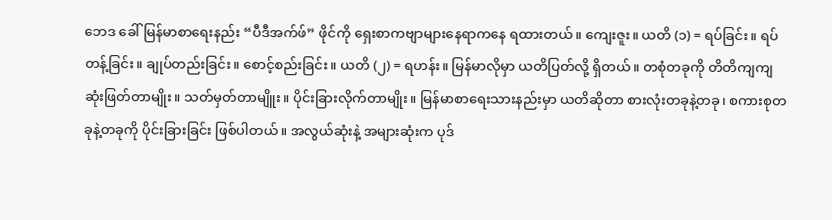ဘေဒ ခေါ် မြန်မာစာရေးနည်း “ပီဒီအက်ဖ်” ဖိုင်ကို ရှေးစာကဗျာများနေရာကနေ ရထားတယ်။ ကျေးဇူး။ ယတိ (၁) = ရပ်ခြင်း။ ရပ်တန့်ခြင်း။ ချုပ်တည်းခြင်း။ စောင့်စည်းခြင်း။ ယတိ (၂) = ရဟန်း။ မြန်မာလိုမှာ ယတိပြတ်လို့ ရှိတယ်။ တစုံတခုကို တိတိကျကျ ဆုံးဖြတ်တာမျိုး။ သတ်မှတ်တာမျိူး။ ပိုင်းခြားလိုက်တာမျိုး။ မြန်မာစာရေးသားနည်းမှာ ယတိဆိုတာ စားလုံးတခုနဲ့တခု၊ စကားစုတခုနဲ့တခုကို ပိုင်းခြားခြင်း ဖြစ်ပါတယ်။ အလွယ်ဆုံးနဲ့ အများဆုံးက ပုဒ်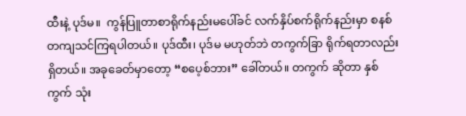ထီးနဲ့ ပုဒ်မ။  ကွန်ပြူတာစာရိုက်နည်းမပေါ်ခင် လက်နှိပ်စက်ရိုက်နည်းမှာ စနစ်တကျသင်ကြရပါတယ်။ ပုဒ်ထီး၊ ပုဒ်မ မဟုတ်ဘဲ တကွက်ခြာ ရိုက်ရတာလည်းရှိတယ်။ အခုခေတ်မှာတော့ “စပေ့စ်ဘား” ခေါ်တယ်။ တကွက် ဆိုတာ နှစ်ကွက် သုံး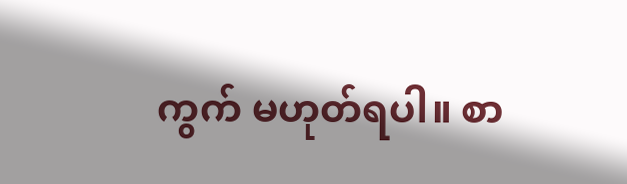ကွက် မဟုတ်ရပါ။ စာ